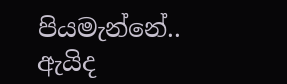පියමැන්නේ..
ඇයිද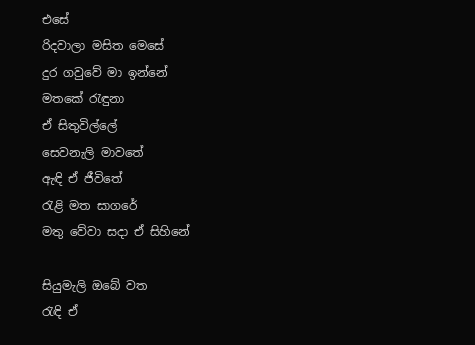එසේ
රිදවාලා මසිත මෙසේ
දුර ගවුවේ මා ඉන්නේ
මතකේ ‍රැඳුනා
ඒ සිතුවිල්ලේ
සෙවනැලි මාවතේ
ඇඳි ඒ ජීවිතේ
රැළි මත සාගරේ
මතු වේවා සදා ඒ සිහිනේ

සියුමැලි ඔබේ වත
රැඳි ඒ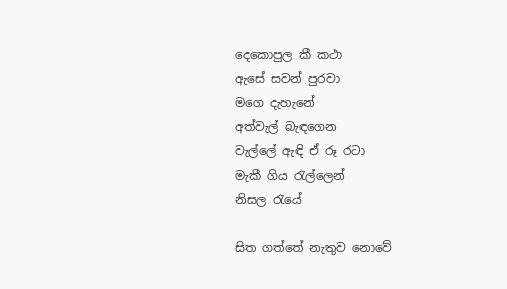දෙකොපුල කී කථා
ඇසේ සවන් පුරවා
මගෙ දැහැනේ
අත්වැල් බැඳගෙන
වැල්ලේ ඇඳි ඒ රූ රටා
මැකී ගිය ‍රැල්ලෙන්
නිසල ‍රැයේ

සිත ගත්තේ නැතුව නොවේ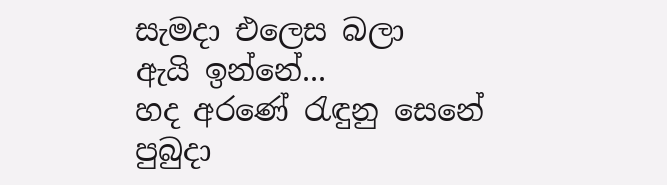සැමදා එලෙස බලා
ඇයි ඉන්නේ...
හද අරණේ ‍රැඳුනු සෙනේ
පුබුදා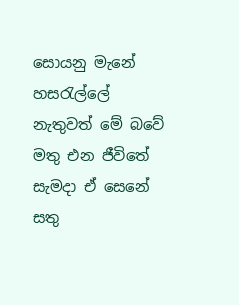සොයනු මැනේ
හස‍රැල්ලේ
නැතුවත් මේ බවේ
මතු එන ජීවිතේ
සැමදා ඒ සෙනේ
සතු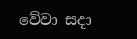වේවා සදා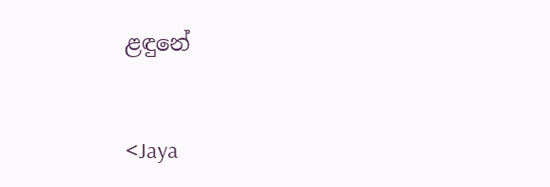ළඳුනේ


<Jaya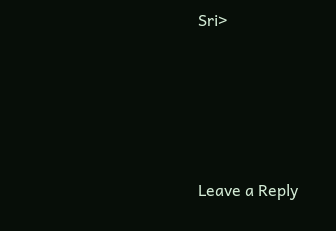Sri>






Leave a Reply